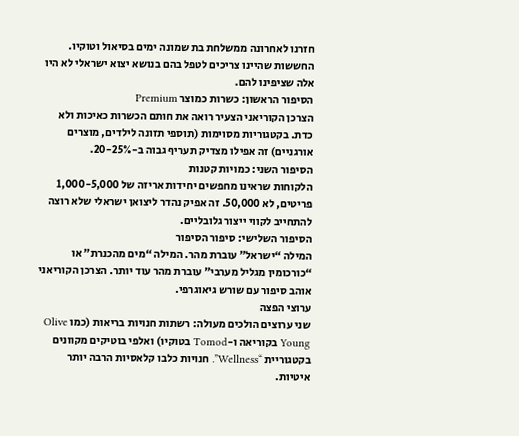חזרנו לאחרונה ממשלחת בת שמונה ימים בסיאול וטוקיו. החששות שהיינו צריכים לטפל בהם בנושא יצוא ישראלי לא היו אלה שציפינו להם.
הסיפור הראשון: כשרות כמוצר Premium
הצרכן הקוריאני הצעיר רואה את חותם הכשרות כאיכות ולא כדת. בקטגוריות מסוימות (תוספי תזונה לילדים, מוצרים אורגניים) זה אפילו מצדיק תעריף גבוה ב-20-25%.
הסיפור השני: כמויות קטנות
הלקוחות שראינו מחפשים יחידות אריזה של 1,000-5,000 פריטים, לא 50,000. זה אפיק נהדר ליצואן ישראלי שלא רוצה להתחייב לקווי ייצור גלובליים.
הסיפור השלישי: סיפור הסיפור
המילה “ישראל” עוברת מהר. המילה “מים מהכנרת” או “כורכומין מגליל מערבי” עוברת מהר עוד יותר. הצרכן הקוריאני אוהב סיפור עם שורש גיאוגרפי.
ערוצי הפצה
שני ערוצים הולכים מעולה: רשתות חנויות בריאות (כמו Olive Young בקוריאה ו-Tomod בטוקיו) ואלפי בוטיקים מקוונים בקטגוריית “Wellness”. חנויות כלבו קלאסיות הרבה יותר איטיות.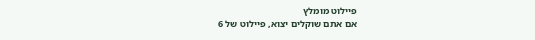פיילוט מומלץ
אם אתם שוקלים יצוא, פיילוט של 6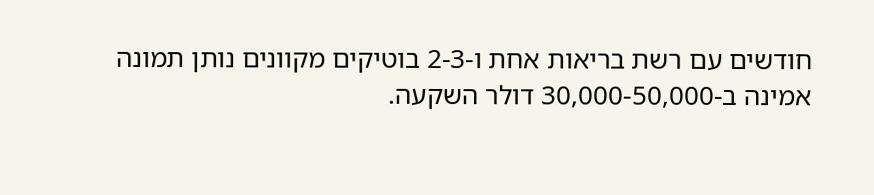חודשים עם רשת בריאות אחת ו-2-3 בוטיקים מקוונים נותן תמונה אמינה ב-30,000-50,000 דולר השקעה.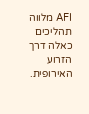AFI מלווה תהליכים כאלה דרך הזרוע האירופית.